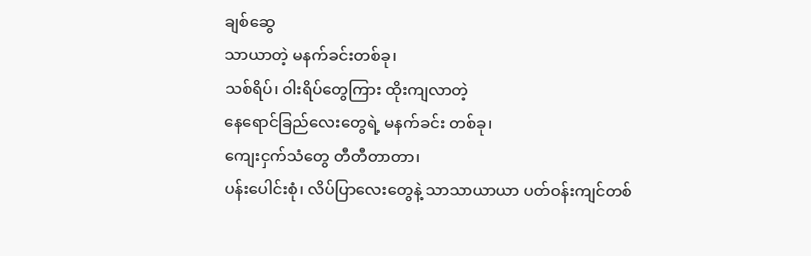ချစ်ဆွေ
သာယာတဲ့ မနက်ခင်းတစ်ခု၊
သစ်ရိပ်၊ ဝါးရိပ်တွေကြား ထိုးကျလာတဲ့
နေရောင်ခြည်လေးတွေရဲ့ မနက်ခင်း တစ်ခု၊
ကျေးငှက်သံတွေ တီတီတာတာ၊
ပန်းပေါင်းစုံ၊ လိပ်ပြာလေးတွေနဲ့ သာသာယာယာ ပတ်ဝန်းကျင်တစ်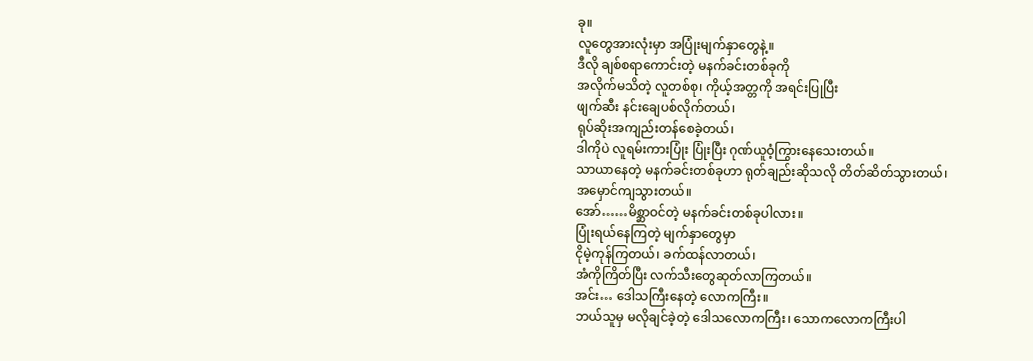ခု။
လူတွေအားလုံးမှာ အပြုံးမျက်နှာတွေနဲ့။
ဒီလို ချစ်စရာကောင်းတဲ့ မနက်ခင်းတစ်ခုကို
အလိုက်မသိတဲ့ လူတစ်စု၊ ကိုယ့်အတ္တကို အရင်းပြုပြီး
ဖျက်ဆီး နင်းချေပစ်လိုက်တယ်၊
ရုပ်ဆိုးအကျည်းတန်စေခဲ့တယ်၊
ဒါကိုပဲ လူရမ်းကားပြုံး ပြုံးပြီး ဂုဏ်ယူဝံ့ကြွားနေသေးတယ်။
သာယာနေတဲ့ မနက်ခင်းတစ်ခုဟာ ရုတ်ချည်းဆိုသလို တိတ်ဆိတ်သွားတယ်၊
အမှောင်ကျသွားတယ်။
အော်……မိစ္ဆာဝင်တဲ့ မနက်ခင်းတစ်ခုပါလား။
ပြုံးရယ်နေကြတဲ့ မျက်နှာတွေမှာ
ငိုမဲ့ကုန်ကြတယ်၊ ခက်ထန်လာတယ်၊
အံကိုကြိတ်ပြီး လက်သီးတွေဆုတ်လာကြတယ်။
အင်း… ဒေါသကြီးနေတဲ့ လောကကြီး။
ဘယ်သူမှ မလိုချင်ခဲ့တဲ့ ဒေါသလောကကြီး၊ သောကလောကကြီးပါ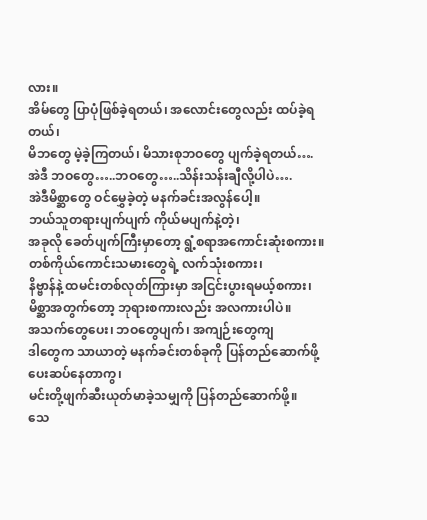လား။
အိမ်တွေ ပြာပုံဖြစ်ခဲ့ရတယ်၊ အလောင်းတွေလည်း ထပ်ခဲ့ရတယ်၊
မိဘတွေ မဲ့ခဲ့ကြတယ်၊ မိသားစုဘဝတွေ ပျက်ခဲ့ရတယ်….
အဲဒီ ဘဝတွေ…..ဘဝတွေ…..သိန်းသန်းချီလို့ပါပဲ….
အဲဒီမိစ္ဆာတွေ ဝင်မွှေခဲ့တဲ့ မနက်ခင်းအလွန်ပေါ့။
ဘယ်သူတရားပျက်ပျက် ကိုယ်မပျက်နဲ့တဲ့၊
အခုလို ခေတ်ပျက်ကြီးမှာတော့ ရွံ့စရာအကောင်းဆုံးစကား။
တစ်ကိုယ်ကောင်းသမားတွေရဲ့ လက်သုံးစကား၊
နိဗ္ဗာန်နဲ့ ထမင်းတစ်လုတ်ကြားမှာ အငြင်းပွားရမယ့်စကား၊
မိစ္ဆာအတွက်တော့ ဘုရားစကားလည်း အလကားပါပဲ။
အသက်တွေပေး၊ ဘဝတွေပျက်၊ အကျဉ်းတွေကျ
ဒါတွေက သာယာတဲ့ မနက်ခင်းတစ်ခုကို ပြန်တည်ဆောက်ဖို့ပေးဆပ်နေတာကွ၊
မင်းတို့ဖျက်ဆီးယုတ်မာခဲ့သမျှကို ပြန်တည်ဆောက်ဖို့။
သေ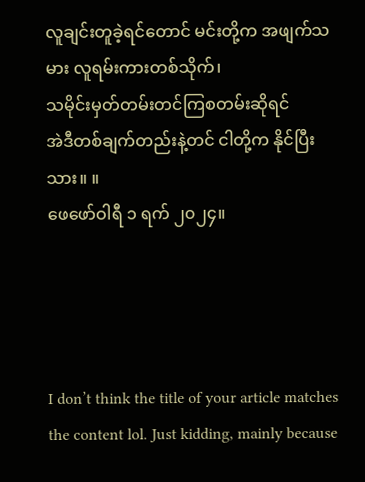လူချင်းတူခဲ့ရင်တောင် မင်းတို့က အဖျက်သမား လူရမ်းကားတစ်သိုက်၊
သမိုင်းမှတ်တမ်းတင်ကြစတမ်းဆိုရင်
အဲဒီတစ်ချက်တည်းနဲ့တင် ငါတို့က နိုင်ပြီးသား။ ။
ဖေဖော်ဝါရီ ၁ ရက် ၂၀၂၄။




I don’t think the title of your article matches the content lol. Just kidding, mainly because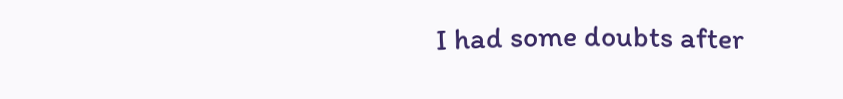I had some doubts after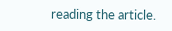reading the article.